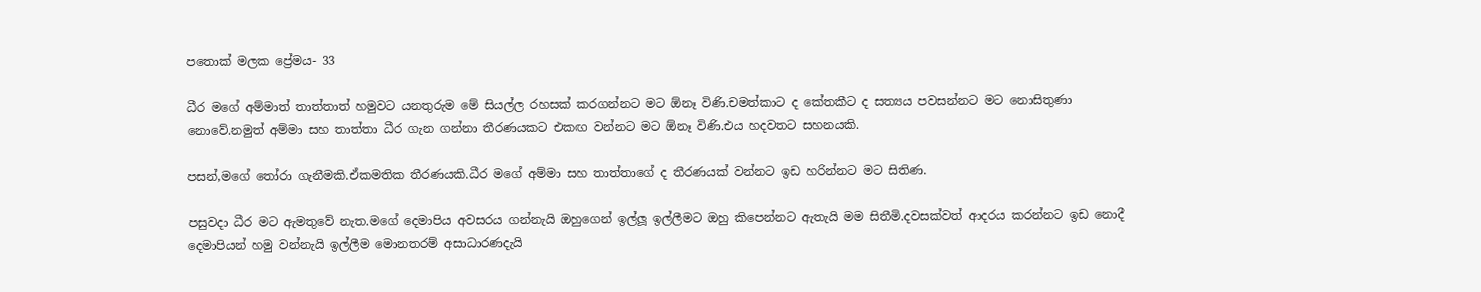පතොක් මලක ප්‍රේමය- 33

ධීර මගේ අම්මාත් තාත්තාත් හමුවට යනතුරුම මේ සියල්ල රහසක් කරගන්නට මට ඕනෑ විණි.චමත්කාට ද කේතකීට ද සත්‍යය පවසන්නට මට නොසිතුණා නොවේ.නමුත් අම්මා සහ තාත්තා ධීර ගැන ගන්නා තීරණයකට එකඟ වන්නට මට ඕනෑ විණි.එය හදවතට සහනයකි.

පසන්,මගේ තෝරා ගැනීමකි.ඒකමතික තීරණයකි.ධීර මගේ අම්මා සහ තාත්තාගේ ද තීරණයක් වන්නට ඉඩ හරින්නට මට සිතිණ.

පසුවදා ධීර මට ඇමතුවේ නැත.මගේ දෙමාපිය අවසරය ගන්නැයි ඔහුගෙන් ඉල්ලූ ඉල්ලීමට ඔහු කිපෙන්නට ඇතැයි මම සිතීමි.දවසක්වත් ආදරය කරන්නට ඉඩ නොදී දෙමාපියන් හමු වන්නැයි ඉල්ලීම මොනතරම් අසාධාරණදැයි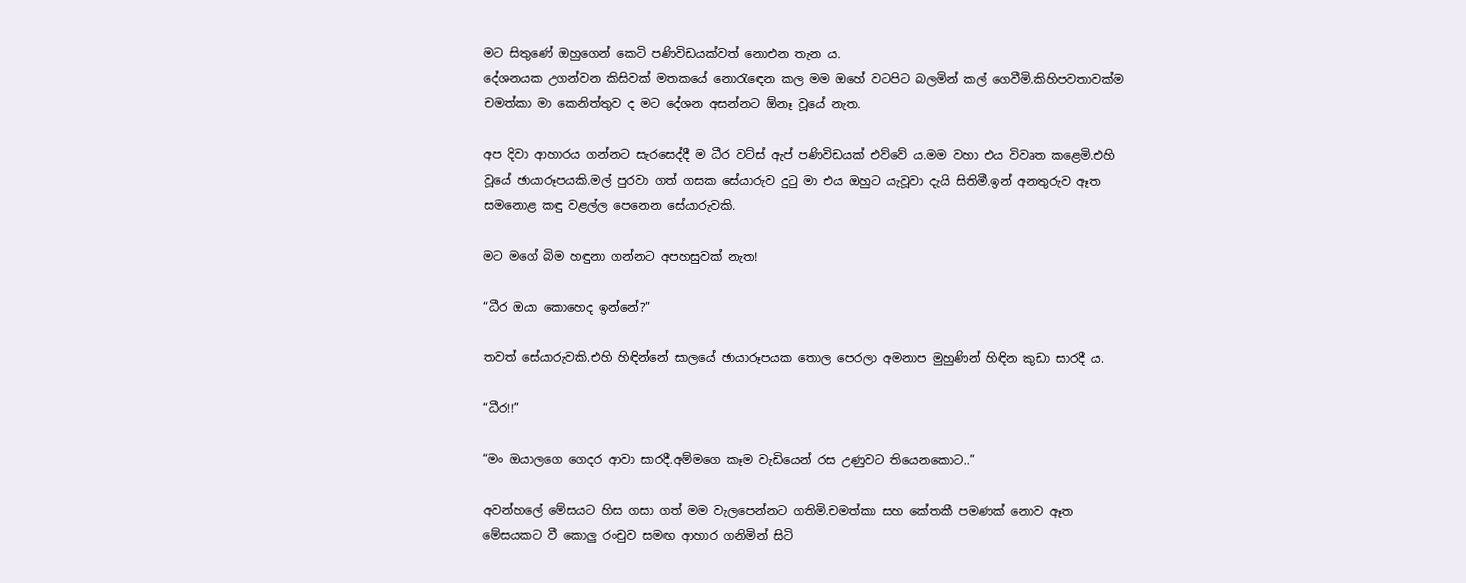මට සිතුණේ ඔහුගෙන් කෙටි පණිවිඩයක්වත් නොඑන තැන ය.
දේශනයක උගන්වන කිසිවක් මතකයේ නොරැඳෙන කල මම ඔහේ වටපිට බලමින් කල් ගෙවීමි.කිහිපවතාවක්ම චමත්කා මා කෙනිත්තුව ද මට දේශන අසන්නට ඕනෑ වූයේ නැත.

අප දිවා ආහාරය ගන්නට සැරසෙද්දී ම ධීර වට්ස් ඇප් පණිවිඩයක් එව්වේ ය.මම වහා එය විවෘත කළෙමි.එහි වූයේ ඡායාරූපයකි.මල් පුරවා ගත් ගසක සේයාරුව දුටු මා එය ඔහුට යැවූවා දැයි සිතිමී.ඉන් අනතුරුව ඈත සමනොළ කඳු වළල්ල පෙනෙන සේයාරුවකි.

මට මගේ බිම හඳුනා ගන්නට අපහසුවක් නැත!

“ධීර ඔයා කොහෙද ඉන්නේ?”

තවත් සේයාරුවකි.එහි හිඳින්නේ සාලයේ ඡායාරූපයක තොල පෙරලා අමනාප මුහුණින් හිඳින කුඩා සාරදී ය.

“ධීර!!”

“මං ඔයාලගෙ ගෙදර ආවා සාරදී.අම්මගෙ කෑම වැඩියෙන් රස උණුවට තියෙනකොට..”

අවන්හලේ මේසයට හිස ගසා ගත් මම වැලපෙන්නට ගතිමි.චමත්කා සහ කේතකී පමණක් නොව ඈත මේසයකට වී කොලු රංචුව සමඟ ආහාර ගනිමින් සිටි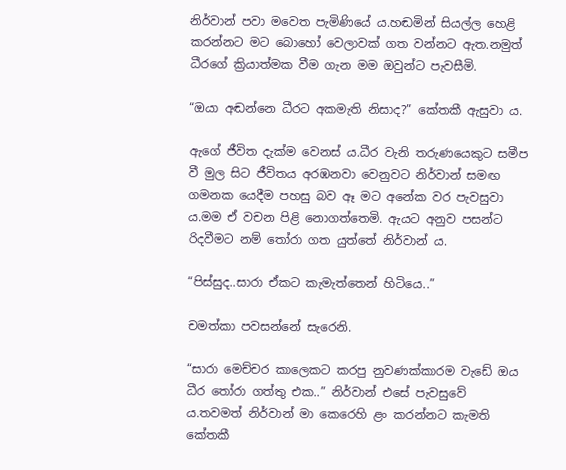නිර්වාන් පවා මවෙත පැමිණියේ ය.හඬමින් සියල්ල හෙළි කරන්නට මට බොහෝ වෙලාවක් ගත වන්නට ඇත.නමුත් ධීරගේ ක්‍රියාත්මක වීම ගැන මම ඔවුන්ට පැවසීමි.

“ඔයා අඬන්නෙ ධීරට අකමැති නිසාද?” කේතකී ඇසුවා ය.

ඇගේ ජීවිත දැක්ම වෙනස් ය.ධීර වැනි තරුණයෙකුට සමීප වී මුල සිට ජීවිතය අරඹනවා වෙනුවට නිර්වාන් සමඟ ගමනක යෙදීම පහසු බව ඈ මට අනේක වර පැවසුවා ය.මම ඒ වචන පිළි නොගත්තෙමි. ඇයට අනුව පසන්ට රිදවීමට නම් තෝරා ගත යුත්තේ නිර්වාන් ය.

“පිස්සුද..සාරා ඒකට කැමැත්තෙන් හිටියෙ..”

චමත්කා පවසන්නේ සැරෙනි.

“සාරා මෙච්චර කාලෙකට කරපු නුවණක්කාරම වැඩේ ඔය ධීර තෝරා ගත්තු එක..” නිර්වාන් එසේ පැවසුවේ ය.තවමත් නිර්වාන් මා කෙරෙහි ළං කරන්නට කැමති කේතකී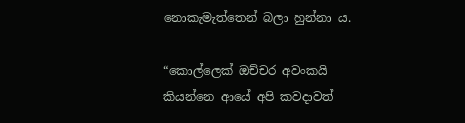නොකැමැත්තෙන් බලා හුන්නා ය.

“කොල්ලෙක් ඔච්චර අවංකයි කියන්නෙ ආයේ අපි කවදාවත්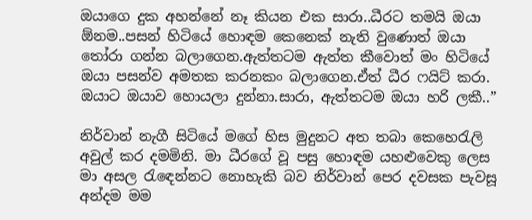ඔයාගෙ දුක අහන්නේ නෑ කියන එක සාරා..ධීරට තමයි ඔයා ඕනම..පසන් හිටියේ හොඳම කෙනෙක් නැති වුණොත් ඔයා තෝරා ගන්න බලාගෙන.ඇත්තටම ඇත්ත කීවොත් මං හිටියේ ඔයා පසන්ව අමතක කරනකං බලාගෙන.ඒත් ධීර ෆයිට් කරා. ඔයාට ඔයාව හොයලා දුන්නා.සාරා, ඇත්තටම ඔයා හරි ලකී..”

නිර්වාන් නැගී සිටියේ මගේ හිස මුදුනට අත තබා කෙහෙරැලි අවුල් කර දමමිනි. මා ධීරගේ වූ පසු හොඳම යහළුවෙකු ලෙස මා අසල රැඳෙන්නට නොහැකි බව නිර්වාන් පෙර දවසක පැවසූ අන්දම මම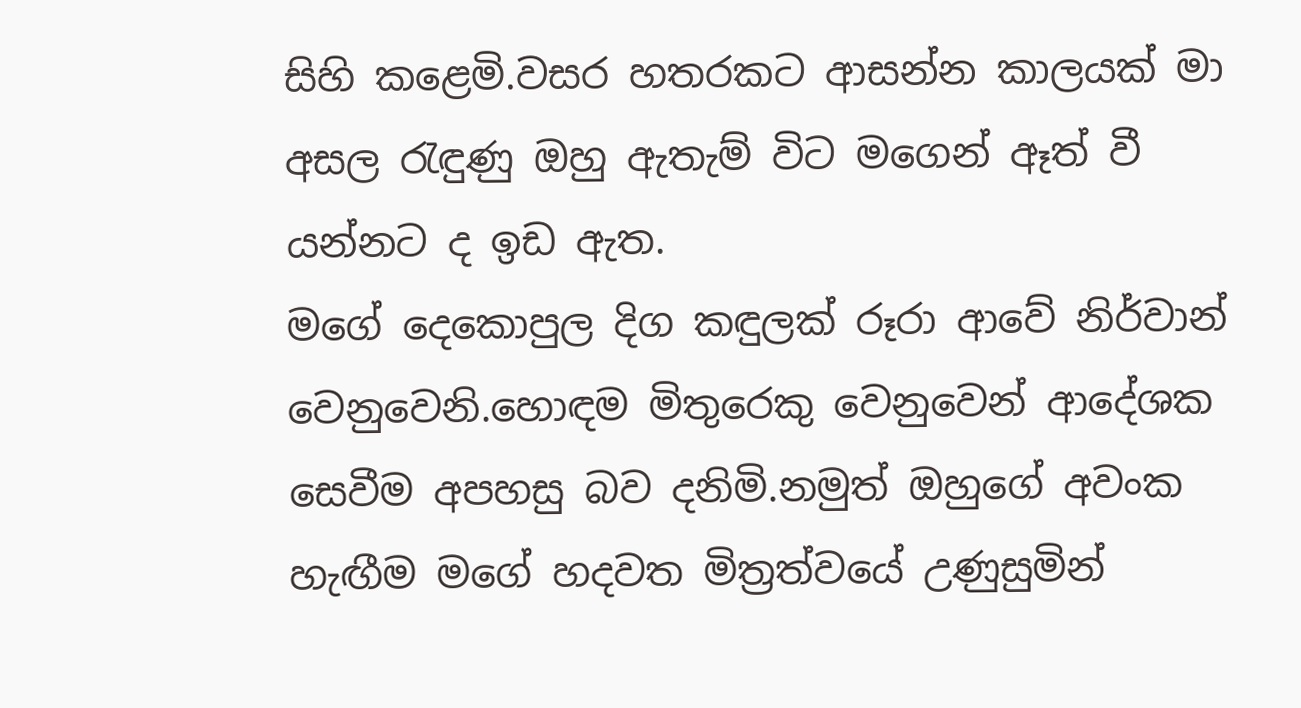සිහි කළෙමි.වසර හතරකට ආසන්න කාලයක් මා අසල රැඳුණු ඔහු ඇතැම් විට මගෙන් ඈත් වී යන්නට ද ඉඩ ඇත.
මගේ දෙකොපුල දිග කඳුලක් රූරා ආවේ නිර්වාන් වෙනුවෙනි.හොඳම මිතුරෙකු වෙනුවෙන් ආදේශක සෙවීම අපහසු බව දනිමි.නමුත් ඔහුගේ අවංක හැඟීම මගේ හදවත මිත්‍රත්වයේ උණුසුමින්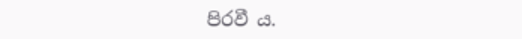පිරවී ය.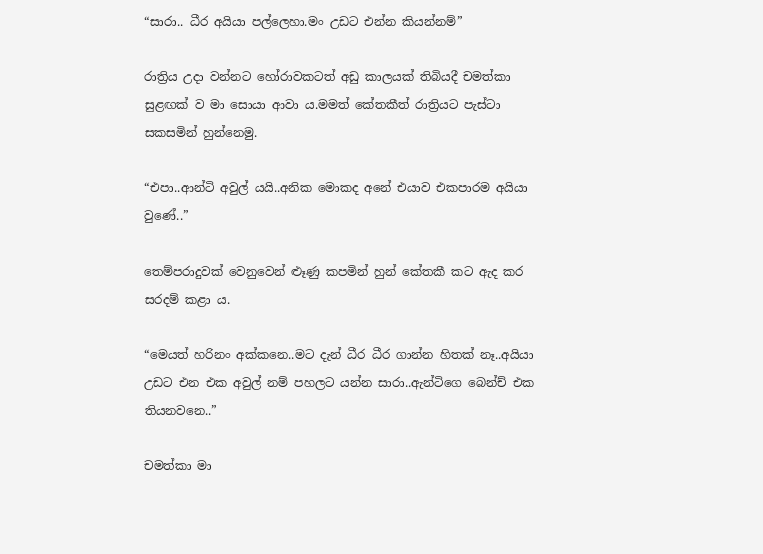“සාරා.. ධීර අයියා පල්ලෙහා.මං උඩට එන්න කියන්නම්”

රාත්‍රිය උදා වන්නට හෝරාවකටත් අඩු කාලයක් තිබියදී චමත්කා සුළඟක් ව මා සොයා ආවා ය.මමත් කේතකීත් රාත්‍රියට පැස්ටා සකසමින් හුන්නෙමු.

“එපා..ආන්ටි අවුල් යයි..අනික මොකද අනේ එයාව එකපාරම අයියා වුණේ..”

තෙම්පරාදුවක් වෙනුවෙන් ළූණු කපමින් හුන් කේතකී කට ඇද කර සරදම් කළා ය.

“මෙයත් හරිනං අක්කනෙ..මට දැන් ධීර ධීර ගාන්න හිතක් නෑ..අයියා උඩට එන එක අවුල් නම් පහලට යන්න සාරා..ඇන්ටිගෙ බෙන්ච් එක තියනවනෙ..”

චමත්කා මා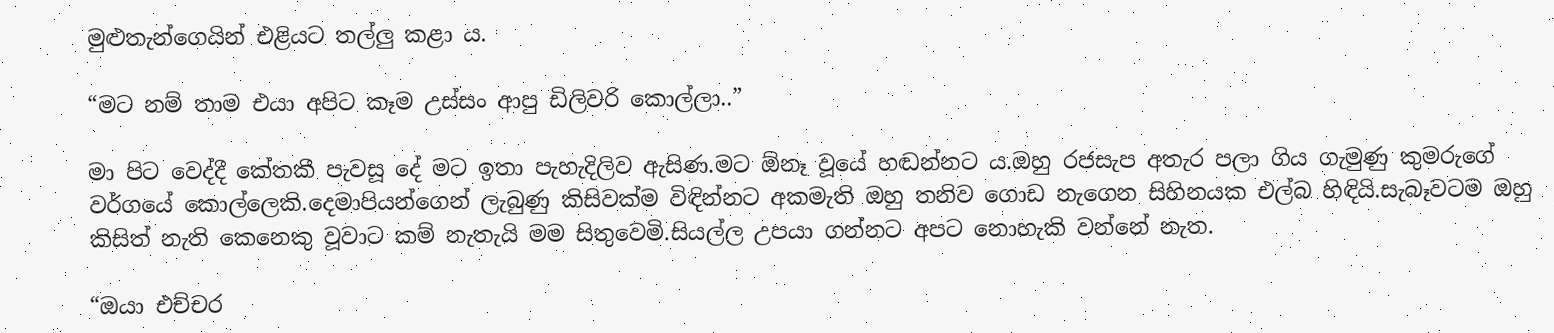මුළුතැන්ගෙයින් එළියට තල්ලු කළා ය.

“මට නම් තාම එයා අපිට කෑම උස්සං ආපු ඩිලිවරි කොල්ලා..”

මා පිට වෙද්දී කේතකී පැවසූ දේ මට ඉතා පැහැදිලිව ඇසිණ.මට ඕනෑ වූයේ හඬන්නට ය.ඔහු රජසැප අතැර පලා ගිය ගැමුණු කුමරුගේ වර්ගයේ කොල්ලෙකි.දෙමාපියන්ගෙන් ලැබුණු කිසිවක්ම විඳින්නට අකමැති ඔහු තනිව ගොඩ නැගෙන සිහිනයක එල්බ හිඳියි.සැබෑවටම ඔහු කිසිත් නැති කෙනෙකු වූවාට කම් නැතැයි මම සිතුවෙමි.සියල්ල උපයා ගන්නට අපට නොහැකි වන්නේ නැත.

“ඔයා එච්චර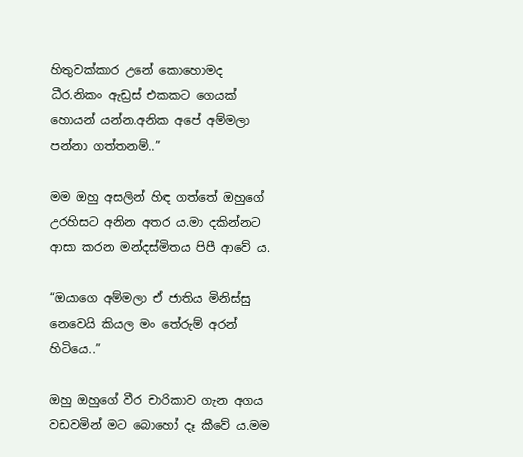හිතුවක්කාර උනේ කොහොමද ධීර.නිකං ඇඩ්‍රස් එකකට ගෙයක් හොයන් යන්න.අනික අපේ අම්මලා පන්නා ගත්තනම්..”

මම ඔහු අසලින් හිඳ ගත්තේ ඔහුගේ උරහිසට අනින අතර ය.මා දකින්නට ආසා කරන මන්දස්මිතය පිපී ආවේ ය.

“ඔයාගෙ අම්මලා ඒ ජාතිය මිනිස්සු නෙවෙයි කියල මං තේරුම් අරන් හිටියෙ..”

ඔහු ඔහුගේ වීර චාරිකාව ගැන අගය වඩවමින් මට බොහෝ දෑ කීවේ ය.මම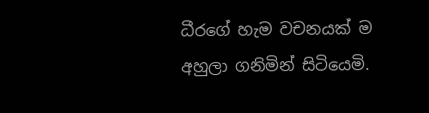ධීරගේ හැම වචනයක් ම අහුලා ගනිමින් සිටියෙමි.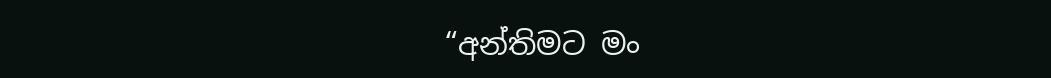“අන්තිමට මං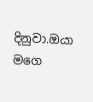දිනුවා.ඔයා මගෙ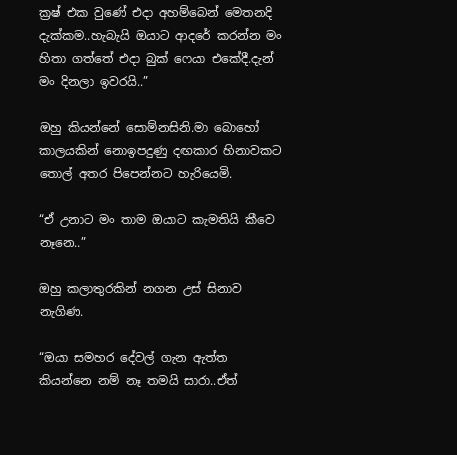ක්‍රෂ් එක වුණේ එදා අහම්බෙන් මෙතනදි දැක්කම..හැබැයි ඔයාට ආදරේ කරන්න මං හිතා ගත්තේ එදා බුක් ෆෙයා එකේදී.දැන් මං දිනලා ඉවරයි..”

ඔහු කියන්නේ සොම්නසිනි.මා බොහෝ කාලයකින් නොඉපදුණු දඟකාර හිනාවකට තොල් අතර පිපෙන්නට හැරියෙමි.

“ඒ උනාට මං තාම ඔයාට කැමතියි කීවෙ නෑනෙ..”

ඔහු කලාතුරකින් නගන උස් සිනාව නැගිණ.

“ඔයා සමහර දේවල් ගැන ඇත්ත කියන්නෙ නම් නෑ තමයි සාරා..ඒත්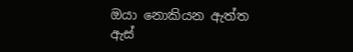ඔයා නොකියන ඇත්ත ඇස්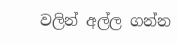වලින් අල්ල ගන්න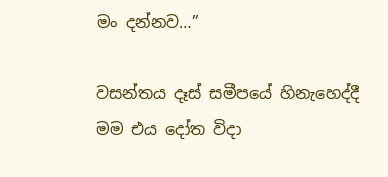මං දන්නව…”

වසන්තය දෑස් සමීපයේ හිනැහෙද්දී මම එය දෝත විදා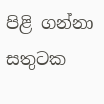පිළි ගන්නා සතුටක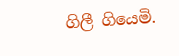ගිලී ගියෙමි.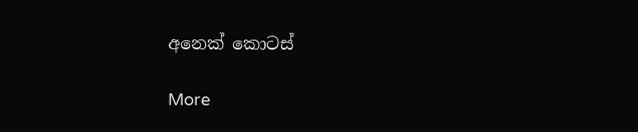අනෙක් කොටස්

More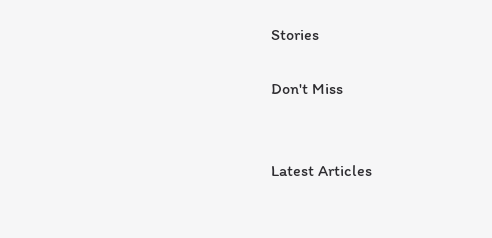Stories

Don't Miss


Latest Articles